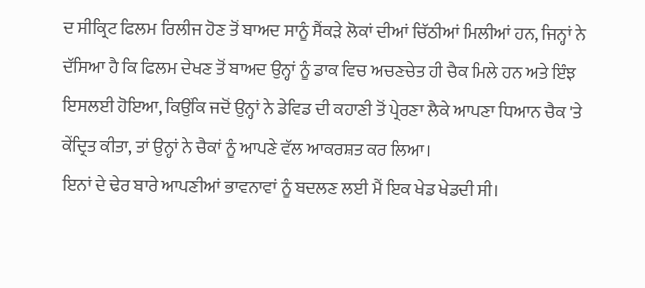ਦ ਸੀਕ੍ਰਿਟ ਫਿਲਮ ਰਿਲੀਜ ਹੋਣ ਤੋਂ ਬਾਅਦ ਸਾਨੂੰ ਸੈਂਕੜੇ ਲੋਕਾਂ ਦੀਆਂ ਚਿੱਠੀਆਂ ਮਿਲੀਆਂ ਹਨ, ਜਿਨ੍ਹਾਂ ਨੇ ਦੱਸਿਆ ਹੈ ਕਿ ਫਿਲਮ ਦੇਖਣ ਤੋਂ ਬਾਅਦ ਉਨ੍ਹਾਂ ਨੂੰ ਡਾਕ ਵਿਚ ਅਚਣਚੇਤ ਹੀ ਚੈਕ ਮਿਲੇ ਹਨ ਅਤੇ ਇੰਝ ਇਸਲਈ ਹੋਇਆ, ਕਿਉਂਕਿ ਜਦੋਂ ਉਨ੍ਹਾਂ ਨੇ ਡੇਵਿਡ ਦੀ ਕਹਾਣੀ ਤੋਂ ਪ੍ਰੇਰਣਾ ਲੈਕੇ ਆਪਣਾ ਧਿਆਨ ਚੈਕ 'ਤੇ ਕੇਂਦ੍ਰਿਤ ਕੀਤਾ, ਤਾਂ ਉਨ੍ਹਾਂ ਨੇ ਚੈਕਾਂ ਨੂੰ ਆਪਣੇ ਵੱਲ ਆਕਰਸ਼ਤ ਕਰ ਲਿਆ।
ਇਨਾਂ ਦੇ ਢੇਰ ਬਾਰੇ ਆਪਣੀਆਂ ਭਾਵਨਾਵਾਂ ਨੂੰ ਬਦਲਣ ਲਈ ਮੈਂ ਇਕ ਖੇਡ ਖੇਡਦੀ ਸੀ।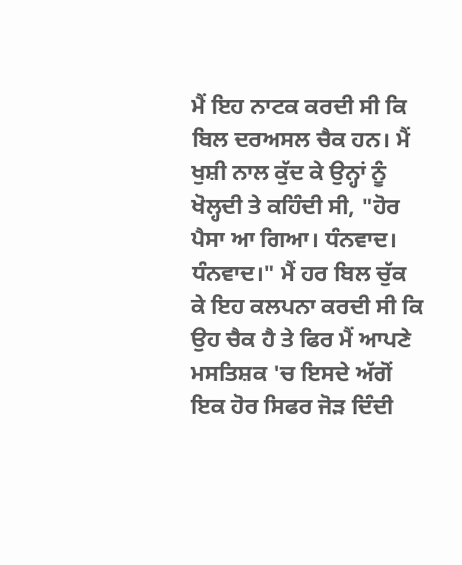ਮੈਂ ਇਹ ਨਾਟਕ ਕਰਦੀ ਸੀ ਕਿ ਬਿਲ ਦਰਅਸਲ ਚੈਕ ਹਨ। ਮੈਂ ਖੁਸ਼ੀ ਨਾਲ ਕੁੱਦ ਕੇ ਉਨ੍ਹਾਂ ਨੂੰ ਖੋਲ੍ਹਦੀ ਤੇ ਕਹਿੰਦੀ ਸੀ, "ਹੋਰ ਪੈਸਾ ਆ ਗਿਆ। ਧੰਨਵਾਦ। ਧੰਨਵਾਦ।" ਮੈਂ ਹਰ ਬਿਲ ਚੁੱਕ ਕੇ ਇਹ ਕਲਪਨਾ ਕਰਦੀ ਸੀ ਕਿ ਉਹ ਚੈਕ ਹੈ ਤੇ ਫਿਰ ਮੈਂ ਆਪਣੇ ਮਸਤਿਸ਼ਕ 'ਚ ਇਸਦੇ ਅੱਗੋਂ ਇਕ ਹੋਰ ਸਿਫਰ ਜੋੜ ਦਿੰਦੀ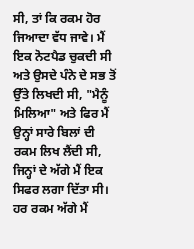ਸੀ, ਤਾਂ ਕਿ ਰਕਮ ਹੋਰ ਜਿਆਦਾ ਵੱਧ ਜਾਵੇ। ਮੈਂ ਇਕ ਨੋਟਪੈਡ ਚੁਕਦੀ ਸੀ ਅਤੇ ਉਸਦੇ ਪੰਨੇ ਦੇ ਸਭ ਤੋਂ ਉੱਤੇ ਲਿਖਦੀ ਸੀ, "ਮੈਨੂੰ ਮਿਲਿਆ" ਅਤੇ ਫਿਰ ਮੈਂ ਉਨ੍ਹਾਂ ਸਾਰੇ ਬਿਲਾਂ ਦੀ ਰਕਮ ਲਿਖ ਲੈਂਦੀ ਸੀ, ਜਿਨ੍ਹਾਂ ਦੇ ਅੱਗੇ ਮੈਂ ਇਕ ਸਿਫਰ ਲਗਾ ਦਿੱਤਾ ਸੀ। ਹਰ ਰਕਮ ਅੱਗੇ ਮੈਂ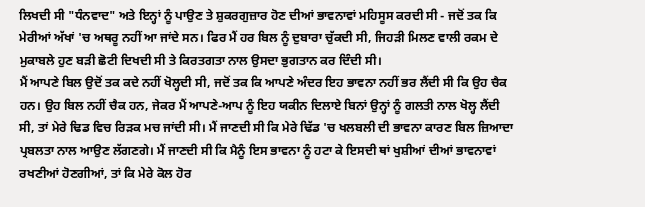ਲਿਖਦੀ ਸੀ "ਧੰਨਵਾਦ" ਅਤੇ ਇਨ੍ਹਾਂ ਨੂੰ ਪਾਉਣ ਤੇ ਸ਼ੁਕਰਗੁਜ਼ਾਰ ਹੋਣ ਦੀਆਂ ਭਾਵਨਾਵਾਂ ਮਹਿਸੂਸ ਕਰਦੀ ਸੀ - ਜਦੋਂ ਤਕ ਕਿ ਮੇਰੀਆਂ ਅੱਖਾਂ 'ਚ ਅਥਰੂ ਨਹੀਂ ਆ ਜਾਂਦੇ ਸਨ। ਫਿਰ ਮੈਂ ਹਰ ਬਿਲ ਨੂੰ ਦੁਬਾਰਾ ਚੁੱਕਦੀ ਸੀ, ਜਿਹੜੀ ਮਿਲਣ ਵਾਲੀ ਰਕਮ ਦੇ ਮੁਕਾਬਲੇ ਹੁਣ ਬੜੀ ਛੋਟੀ ਦਿਖਦੀ ਸੀ ਤੇ ਕਿਰਤਗਤਾ ਨਾਲ ਉਸਦਾ ਭੁਗਤਾਨ ਕਰ ਦਿੰਦੀ ਸੀ।
ਮੈਂ ਆਪਣੇ ਬਿਲ ਉਦੋਂ ਤਕ ਕਦੇ ਨਹੀਂ ਖੋਲ੍ਹਦੀ ਸੀ, ਜਦੋਂ ਤਕ ਕਿ ਆਪਣੇ ਅੰਦਰ ਇਹ ਭਾਵਨਾ ਨਹੀਂ ਭਰ ਲੈਂਦੀ ਸੀ ਕਿ ਉਹ ਚੈਕ ਹਨ। ਉਹ ਬਿਲ ਨਹੀਂ ਚੈਕ ਹਨ, ਜੇਕਰ ਮੈਂ ਆਪਣੇ-ਆਪ ਨੂੰ ਇਹ ਯਕੀਨ ਦਿਲਾਏ ਬਿਨਾਂ ਉਨ੍ਹਾਂ ਨੂੰ ਗਲਤੀ ਨਾਲ ਖੋਲ੍ਹ ਲੈਂਦੀ ਸੀ, ਤਾਂ ਮੇਰੇ ਢਿਡ ਵਿਚ ਰਿੜਕ ਮਚ ਜਾਂਦੀ ਸੀ। ਮੈਂ ਜਾਣਦੀ ਸੀ ਕਿ ਮੇਰੇ ਢਿੱਡ 'ਚ ਖਲਬਲੀ ਦੀ ਭਾਵਨਾ ਕਾਰਣ ਬਿਲ ਜ਼ਿਆਦਾ ਪ੍ਰਬਲਤਾ ਨਾਲ ਆਉਣ ਲੱਗਣਗੇ। ਮੈਂ ਜਾਣਦੀ ਸੀ ਕਿ ਮੈਨੂੰ ਇਸ ਭਾਵਨਾ ਨੂੰ ਹਟਾ ਕੇ ਇਸਦੀ ਥਾਂ ਖੁਸ਼ੀਆਂ ਦੀਆਂ ਭਾਵਨਾਵਾਂ ਰਖਣੀਆਂ ਹੋਣਗੀਆਂ, ਤਾਂ ਕਿ ਮੇਰੇ ਕੋਲ ਹੋਰ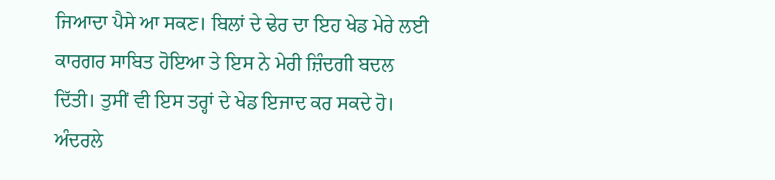ਜਿਆਦਾ ਪੈਸੇ ਆ ਸਕਣ। ਬਿਲਾਂ ਦੇ ਢੇਰ ਦਾ ਇਹ ਖੇਡ ਮੇਰੇ ਲਈ ਕਾਰਗਰ ਸਾਬਿਤ ਹੋਇਆ ਤੇ ਇਸ ਨੇ ਮੇਰੀ ਜ਼ਿੰਦਗੀ ਬਦਲ ਦਿੱਤੀ। ਤੁਸੀਂ ਵੀ ਇਸ ਤਰ੍ਹਾਂ ਦੇ ਖੇਡ ਇਜਾਦ ਕਰ ਸਕਦੇ ਹੋ। ਅੰਦਰਲੇ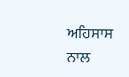ਅਹਿਸਾਸ ਨਾਲ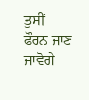ਤੁਸੀਂ ਫੌਰਨ ਜਾਣ ਜਾਵੋਗੇ